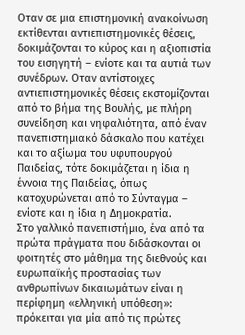Οταν σε μια επιστημονική ανακοίνωση εκτίθενται αντιεπιστημονικές θέσεις, δοκιμάζονται το κύρος και η αξιοπιστία του εισηγητή – ενίοτε και τα αυτιά των συνέδρων. Οταν αντίστοιχες αντιεπιστημονικές θέσεις εκστομίζονται από το βήμα της Βουλής, με πλήρη συνείδηση και νηφαλιότητα, από έναν πανεπιστημιακό δάσκαλο που κατέχει και το αξίωμα του υφυπουργού Παιδείας, τότε δοκιμάζεται η ίδια η έννοια της Παιδείας, όπως κατοχυρώνεται από το Σύνταγμα – ενίοτε και η ίδια η Δημοκρατία.
Στο γαλλικό πανεπιστήμιο, ένα από τα πρώτα πράγματα που διδάσκονται οι φοιτητές στο μάθημα της διεθνούς και ευρωπαϊκής προστασίας των ανθρωπίνων δικαιωμάτων είναι η περίφημη «ελληνική υπόθεση»: πρόκειται για μία από τις πρώτες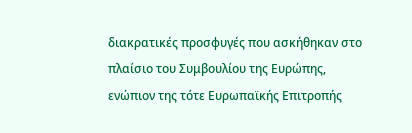διακρατικές προσφυγές που ασκήθηκαν στο πλαίσιο του Συμβουλίου της Ευρώπης, ενώπιον της τότε Ευρωπαϊκής Επιτροπής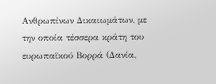Ανθρωπίνων Δικαιωμάτων, με την οποία τέσσερα κράτη του ευρωπαϊκού Βορρά (Δανία,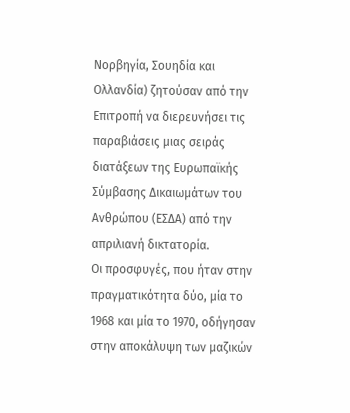Νορβηγία, Σουηδία και Ολλανδία) ζητούσαν από την Επιτροπή να διερευνήσει τις παραβιάσεις μιας σειράς διατάξεων της Ευρωπαϊκής Σύμβασης Δικαιωμάτων του Ανθρώπου (ΕΣΔΑ) από την απριλιανή δικτατορία.
Οι προσφυγές, που ήταν στην πραγματικότητα δύο, μία το 1968 και μία το 1970, οδήγησαν στην αποκάλυψη των μαζικών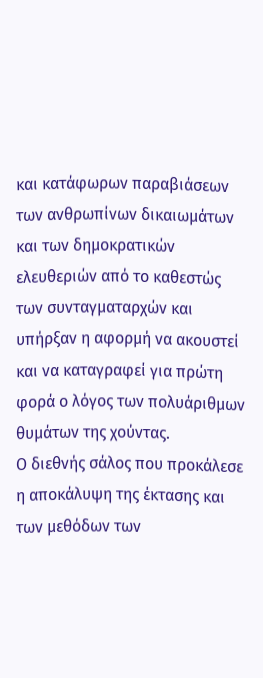και κατάφωρων παραβιάσεων των ανθρωπίνων δικαιωμάτων και των δημοκρατικών ελευθεριών από το καθεστώς των συνταγματαρχών και υπήρξαν η αφορμή να ακουστεί και να καταγραφεί για πρώτη φορά ο λόγος των πολυάριθμων θυμάτων της χούντας.
Ο διεθνής σάλος που προκάλεσε η αποκάλυψη της έκτασης και των μεθόδων των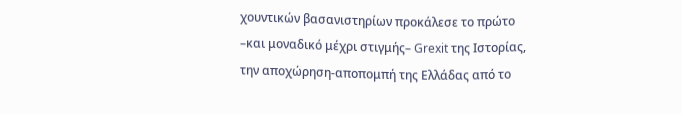χουντικών βασανιστηρίων προκάλεσε το πρώτο –και μοναδικό μέχρι στιγμής– Grexit της Ιστορίας, την αποχώρηση-αποπομπή της Ελλάδας από το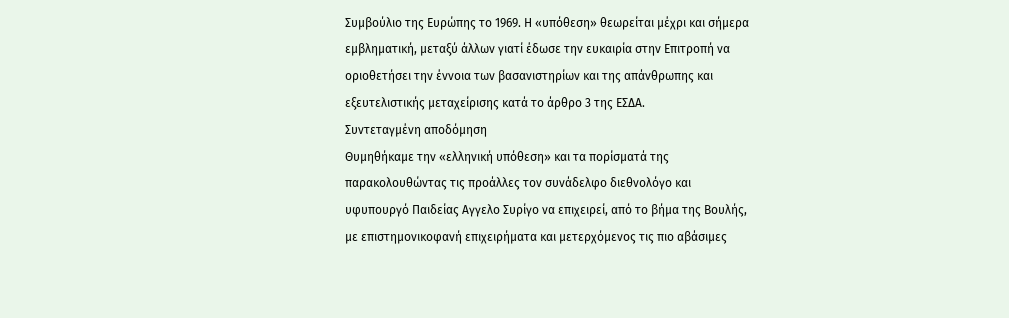Συμβούλιο της Ευρώπης το 1969. Η «υπόθεση» θεωρείται μέχρι και σήμερα εμβληματική, μεταξύ άλλων γιατί έδωσε την ευκαιρία στην Επιτροπή να οριοθετήσει την έννοια των βασανιστηρίων και της απάνθρωπης και εξευτελιστικής μεταχείρισης κατά το άρθρο 3 της ΕΣΔΑ.
Συντεταγμένη αποδόμηση
Θυμηθήκαμε την «ελληνική υπόθεση» και τα πορίσματά της παρακολουθώντας τις προάλλες τον συνάδελφο διεθνολόγο και υφυπουργό Παιδείας Αγγελο Συρίγο να επιχειρεί, από το βήμα της Βουλής, με επιστημονικοφανή επιχειρήματα και μετερχόμενος τις πιο αβάσιμες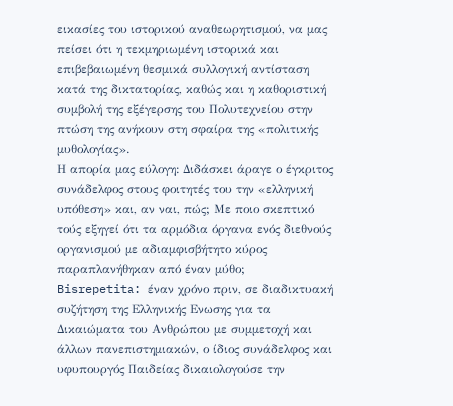εικασίες του ιστορικού αναθεωρητισμού, να μας πείσει ότι η τεκμηριωμένη ιστορικά και επιβεβαιωμένη θεσμικά συλλογική αντίσταση κατά της δικτατορίας, καθώς και η καθοριστική συμβολή της εξέγερσης του Πολυτεχνείου στην πτώση της ανήκουν στη σφαίρα της «πολιτικής μυθολογίας».
Η απορία μας εύλογη: Διδάσκει άραγε ο έγκριτος συνάδελφος στους φοιτητές του την «ελληνική υπόθεση» και, αν ναι, πώς; Με ποιο σκεπτικό τούς εξηγεί ότι τα αρμόδια όργανα ενός διεθνούς οργανισμού με αδιαμφισβήτητο κύρος παραπλανήθηκαν από έναν μύθο;
Bisrepetita: έναν χρόνο πριν, σε διαδικτυακή συζήτηση της Ελληνικής Ενωσης για τα Δικαιώματα του Ανθρώπου με συμμετοχή και άλλων πανεπιστημιακών, ο ίδιος συνάδελφος και υφυπουργός Παιδείας δικαιολογούσε την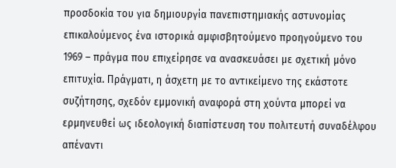προσδοκία του για δημιουργία πανεπιστημιακής αστυνομίας επικαλούμενος ένα ιστορικά αμφισβητούμενο προηγούμενο του 1969 – πράγμα που επιχείρησε να ανασκευάσει με σχετική μόνο επιτυχία. Πράγματι, η άσχετη με το αντικείμενο της εκάστοτε συζήτησης, σχεδόν εμμονική αναφορά στη χούντα μπορεί να ερμηνευθεί ως ιδεολογική διαπίστευση του πολιτευτή συναδέλφου απέναντι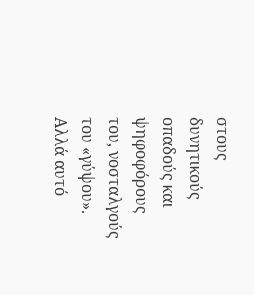στους δυνητικούς οπαδούς και ψηφοφόρους του, νοσταλγούς του «γύψου». Αλλά αυτό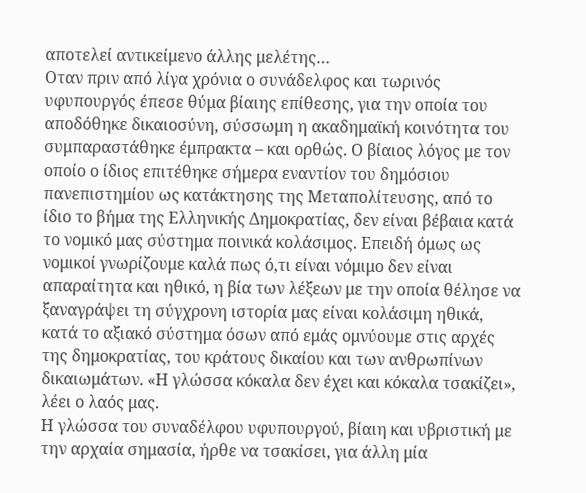αποτελεί αντικείμενο άλλης μελέτης…
Οταν πριν από λίγα χρόνια ο συνάδελφος και τωρινός υφυπουργός έπεσε θύμα βίαιης επίθεσης, για την οποία του αποδόθηκε δικαιοσύνη, σύσσωμη η ακαδημαϊκή κοινότητα του συμπαραστάθηκε έμπρακτα – και ορθώς. Ο βίαιος λόγος με τον οποίο ο ίδιος επιτέθηκε σήμερα εναντίον του δημόσιου πανεπιστημίου ως κατάκτησης της Μεταπολίτευσης, από το ίδιο το βήμα της Ελληνικής Δημοκρατίας, δεν είναι βέβαια κατά το νομικό μας σύστημα ποινικά κολάσιμος. Επειδή όμως ως νομικοί γνωρίζουμε καλά πως ό,τι είναι νόμιμο δεν είναι απαραίτητα και ηθικό, η βία των λέξεων με την οποία θέλησε να ξαναγράψει τη σύγχρονη ιστορία μας είναι κολάσιμη ηθικά, κατά το αξιακό σύστημα όσων από εμάς ομνύουμε στις αρχές της δημοκρατίας, του κράτους δικαίου και των ανθρωπίνων δικαιωμάτων. «Η γλώσσα κόκαλα δεν έχει και κόκαλα τσακίζει», λέει ο λαός μας.
Η γλώσσα του συναδέλφου υφυπουργού, βίαιη και υβριστική με την αρχαία σημασία, ήρθε να τσακίσει, για άλλη μία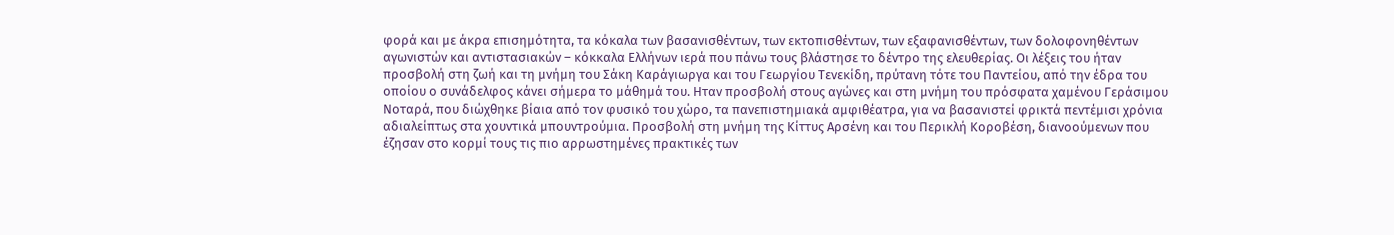φορά και με άκρα επισημότητα, τα κόκαλα των βασανισθέντων, των εκτοπισθέντων, των εξαφανισθέντων, των δολοφονηθέντων αγωνιστών και αντιστασιακών – κόκκαλα Ελλήνων ιερά που πάνω τους βλάστησε το δέντρο της ελευθερίας. Οι λέξεις του ήταν προσβολή στη ζωή και τη μνήμη του Σάκη Καράγιωργα και του Γεωργίου Τενεκίδη, πρύτανη τότε του Παντείου, από την έδρα του οποίου ο συνάδελφος κάνει σήμερα το μάθημά του. Ηταν προσβολή στους αγώνες και στη μνήμη του πρόσφατα χαμένου Γεράσιμου Νοταρά, που διώχθηκε βίαια από τον φυσικό του χώρο, τα πανεπιστημιακά αμφιθέατρα, για να βασανιστεί φρικτά πεντέμισι χρόνια αδιαλείπτως στα χουντικά μπουντρούμια. Προσβολή στη μνήμη της Κίττυς Αρσένη και του Περικλή Κοροβέση, διανοούμενων που έζησαν στο κορμί τους τις πιο αρρωστημένες πρακτικές των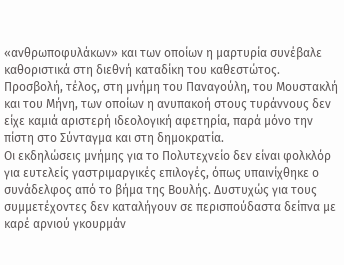«ανθρωποφυλάκων» και των οποίων η μαρτυρία συνέβαλε καθοριστικά στη διεθνή καταδίκη του καθεστώτος. Προσβολή, τέλος, στη μνήμη του Παναγούλη, του Μουστακλή και του Μήνη, των οποίων η ανυπακοή στους τυράννους δεν είχε καμιά αριστερή ιδεολογική αφετηρία, παρά μόνο την πίστη στο Σύνταγμα και στη δημοκρατία.
Οι εκδηλώσεις μνήμης για το Πολυτεχνείο δεν είναι φολκλόρ για ευτελείς γαστριμαργικές επιλογές, όπως υπαινίχθηκε ο συνάδελφος από το βήμα της Βουλής. Δυστυχώς για τους συμμετέχοντες δεν καταλήγουν σε περισπούδαστα δείπνα με καρέ αρνιού γκουρμάν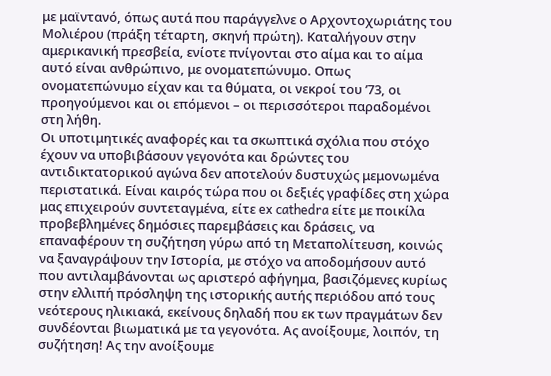με μαϊντανό, όπως αυτά που παράγγελνε ο Αρχοντοχωριάτης του Μολιέρου (πράξη τέταρτη, σκηνή πρώτη). Καταλήγουν στην αμερικανική πρεσβεία, ενίοτε πνίγονται στο αίμα και το αίμα αυτό είναι ανθρώπινο, με ονοματεπώνυμο. Οπως ονοματεπώνυμο είχαν και τα θύματα, οι νεκροί του ’73, οι προηγούμενοι και οι επόμενοι – οι περισσότεροι παραδομένοι στη λήθη.
Οι υποτιμητικές αναφορές και τα σκωπτικά σχόλια που στόχο έχουν να υποβιβάσουν γεγονότα και δρώντες του αντιδικτατορικού αγώνα δεν αποτελούν δυστυχώς μεμονωμένα περιστατικά. Είναι καιρός τώρα που οι δεξιές γραφίδες στη χώρα μας επιχειρούν συντεταγμένα, είτε ex cathedra είτε με ποικίλα προβεβλημένες δημόσιες παρεμβάσεις και δράσεις, να επαναφέρουν τη συζήτηση γύρω από τη Μεταπολίτευση, κοινώς να ξαναγράψουν την Ιστορία, με στόχο να αποδομήσουν αυτό που αντιλαμβάνονται ως αριστερό αφήγημα, βασιζόμενες κυρίως στην ελλιπή πρόσληψη της ιστορικής αυτής περιόδου από τους νεότερους ηλικιακά, εκείνους δηλαδή που εκ των πραγμάτων δεν συνδέονται βιωματικά με τα γεγονότα. Ας ανοίξουμε, λοιπόν, τη συζήτηση! Ας την ανοίξουμε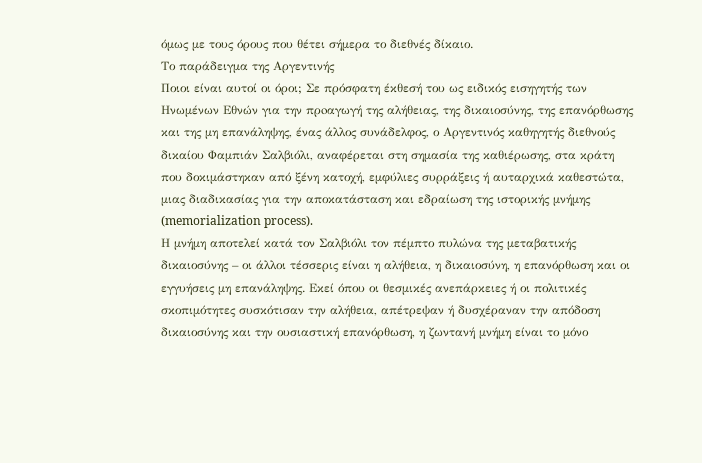όμως με τους όρους που θέτει σήμερα το διεθνές δίκαιο.
Το παράδειγμα της Αργεντινής
Ποιοι είναι αυτοί οι όροι; Σε πρόσφατη έκθεσή του ως ειδικός εισηγητής των Ηνωμένων Εθνών για την πρoαγωγή της αλήθειας, της δικαιοσύνης, της επανόρθωσης και της μη επανάληψης, ένας άλλος συνάδελφος, ο Αργεντινός καθηγητής διεθνούς δικαίου Φαμπιάν Σαλβιόλι, αναφέρεται στη σημασία της καθιέρωσης, στα κράτη που δοκιμάστηκαν από ξένη κατοχή, εμφύλιες συρράξεις ή αυταρχικά καθεστώτα, μιας διαδικασίας για την αποκατάσταση και εδραίωση της ιστορικής μνήμης (memorialization process).
Η μνήμη αποτελεί κατά τον Σαλβιόλι τον πέμπτο πυλώνα της μεταβατικής δικαιοσύνης – οι άλλοι τέσσερις είναι η αλήθεια, η δικαιοσύνη, η επανόρθωση και οι εγγυήσεις μη επανάληψης. Εκεί όπου οι θεσμικές ανεπάρκειες ή οι πολιτικές σκοπιμότητες συσκότισαν την αλήθεια, απέτρεψαν ή δυσχέραναν την απόδοση δικαιοσύνης και την ουσιαστική επανόρθωση, η ζωντανή μνήμη είναι το μόνο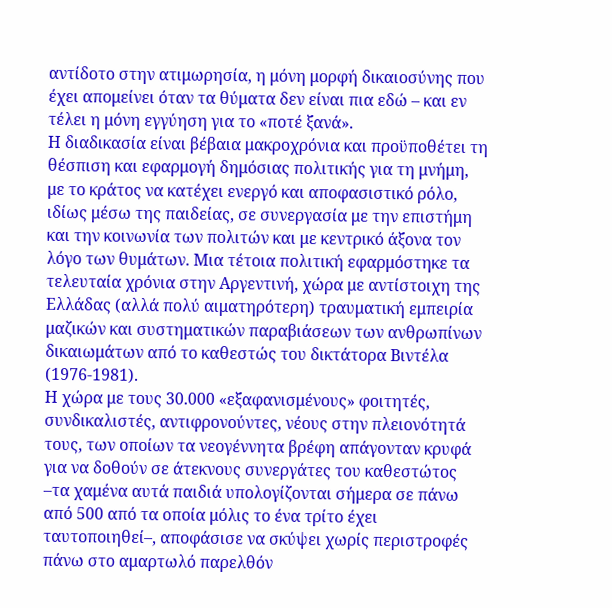αντίδοτο στην ατιμωρησία, η μόνη μορφή δικαιοσύνης που έχει απομείνει όταν τα θύματα δεν είναι πια εδώ – και εν τέλει η μόνη εγγύηση για το «ποτέ ξανά».
Η διαδικασία είναι βέβαια μακροχρόνια και προϋποθέτει τη θέσπιση και εφαρμογή δημόσιας πολιτικής για τη μνήμη, με το κράτος να κατέχει ενεργό και αποφασιστικό ρόλο, ιδίως μέσω της παιδείας, σε συνεργασία με την επιστήμη και την κοινωνία των πολιτών και με κεντρικό άξονα τον λόγο των θυμάτων. Μια τέτοια πολιτική εφαρμόστηκε τα τελευταία χρόνια στην Αργεντινή, χώρα με αντίστοιχη της Ελλάδας (αλλά πολύ αιματηρότερη) τραυματική εμπειρία μαζικών και συστηματικών παραβιάσεων των ανθρωπίνων δικαιωμάτων από το καθεστώς του δικτάτορα Βιντέλα (1976-1981).
Η χώρα με τους 30.000 «εξαφανισμένους» φοιτητές, συνδικαλιστές, αντιφρονούντες, νέους στην πλειονότητά τους, των οποίων τα νεογέννητα βρέφη απάγονταν κρυφά για να δοθούν σε άτεκνους συνεργάτες του καθεστώτος –τα χαμένα αυτά παιδιά υπολογίζονται σήμερα σε πάνω από 500 από τα οποία μόλις το ένα τρίτο έχει ταυτοποιηθεί–, αποφάσισε να σκύψει χωρίς περιστροφές πάνω στο αμαρτωλό παρελθόν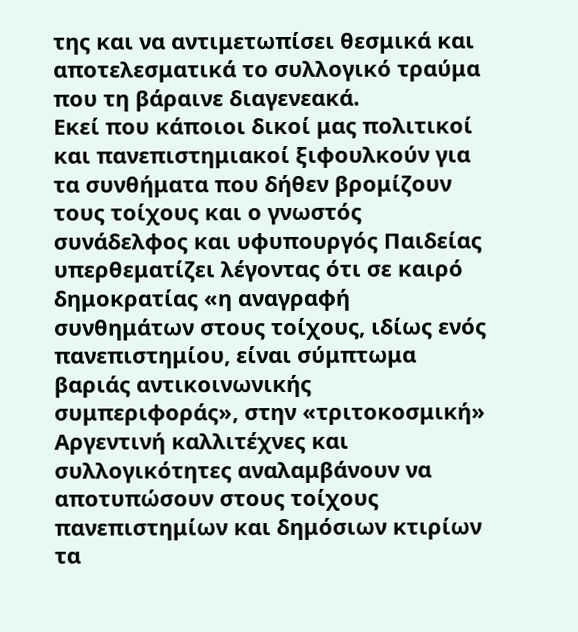της και να αντιμετωπίσει θεσμικά και αποτελεσματικά το συλλογικό τραύμα που τη βάραινε διαγενεακά.
Εκεί που κάποιοι δικοί μας πολιτικοί και πανεπιστημιακοί ξιφουλκούν για τα συνθήματα που δήθεν βρομίζουν τους τοίχους και ο γνωστός συνάδελφος και υφυπουργός Παιδείας υπερθεματίζει λέγοντας ότι σε καιρό δημοκρατίας «η αναγραφή συνθημάτων στους τοίχους, ιδίως ενός πανεπιστημίου, είναι σύμπτωμα βαριάς αντικοινωνικής συμπεριφοράς», στην «τριτοκοσμική» Αργεντινή καλλιτέχνες και συλλογικότητες αναλαμβάνουν να αποτυπώσουν στους τοίχους πανεπιστημίων και δημόσιων κτιρίων τα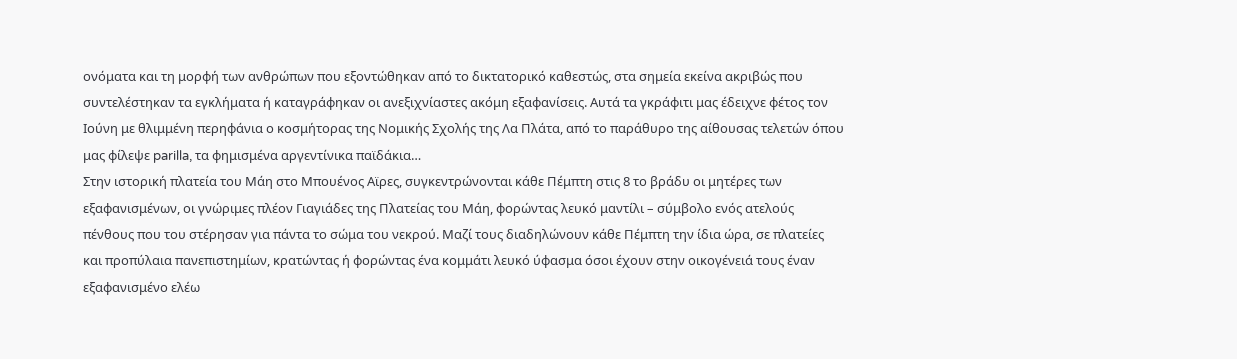ονόματα και τη μορφή των ανθρώπων που εξοντώθηκαν από το δικτατορικό καθεστώς, στα σημεία εκείνα ακριβώς που συντελέστηκαν τα εγκλήματα ή καταγράφηκαν οι ανεξιχνίαστες ακόμη εξαφανίσεις. Αυτά τα γκράφιτι μας έδειχνε φέτος τον Ιούνη με θλιμμένη περηφάνια ο κοσμήτορας της Νομικής Σχολής της Λα Πλάτα, από το παράθυρο της αίθουσας τελετών όπου μας φίλεψε parilla, τα φημισμένα αργεντίνικα παϊδάκια…
Στην ιστορική πλατεία του Μάη στο Μπουένος Αϊρες, συγκεντρώνονται κάθε Πέμπτη στις 8 το βράδυ οι μητέρες των εξαφανισμένων, οι γνώριμες πλέον Γιαγιάδες της Πλατείας του Μάη, φορώντας λευκό μαντίλι – σύμβολο ενός ατελούς πένθους που του στέρησαν για πάντα το σώμα του νεκρού. Μαζί τους διαδηλώνουν κάθε Πέμπτη την ίδια ώρα, σε πλατείες και προπύλαια πανεπιστημίων, κρατώντας ή φορώντας ένα κομμάτι λευκό ύφασμα όσοι έχουν στην οικογένειά τους έναν εξαφανισμένο ελέω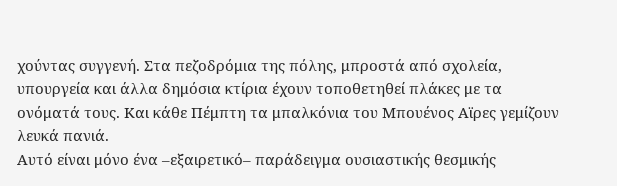χούντας συγγενή. Στα πεζοδρόμια της πόλης, μπροστά από σχολεία, υπουργεία και άλλα δημόσια κτίρια έχουν τοποθετηθεί πλάκες με τα ονόματά τους. Και κάθε Πέμπτη τα μπαλκόνια του Μπουένος Αϊρες γεμίζουν λευκά πανιά.
Αυτό είναι μόνο ένα –εξαιρετικό– παράδειγμα ουσιαστικής θεσμικής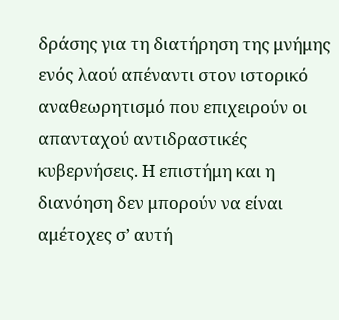δράσης για τη διατήρηση της μνήμης ενός λαού απέναντι στον ιστορικό αναθεωρητισμό που επιχειρούν οι απανταχού αντιδραστικές κυβερνήσεις. Η επιστήμη και η διανόηση δεν μπορούν να είναι αμέτοχες σ’ αυτή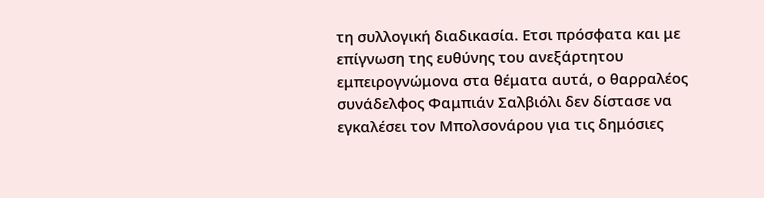τη συλλογική διαδικασία. Ετσι πρόσφατα και με επίγνωση της ευθύνης του ανεξάρτητου εμπειρογνώμονα στα θέματα αυτά, ο θαρραλέος συνάδελφος Φαμπιάν Σαλβιόλι δεν δίστασε να εγκαλέσει τον Μπολσονάρου για τις δημόσιες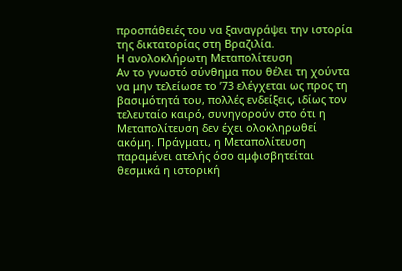προσπάθειές του να ξαναγράψει την ιστορία της δικτατορίας στη Βραζιλία.
Η ανολοκλήρωτη Μεταπολίτευση
Αν το γνωστό σύνθημα που θέλει τη χούντα να μην τελείωσε το ’73 ελέγχεται ως προς τη βασιμότητά του, πολλές ενδείξεις, ιδίως τον τελευταίο καιρό, συνηγορούν στο ότι η Μεταπολίτευση δεν έχει ολοκληρωθεί ακόμη. Πράγματι, η Μεταπολίτευση παραμένει ατελής όσο αμφισβητείται θεσμικά η ιστορική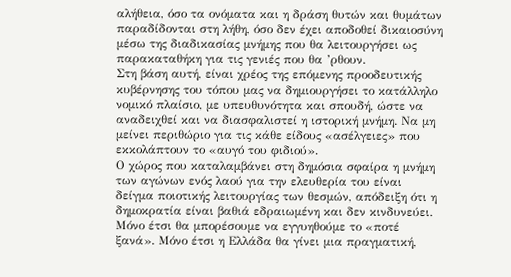αλήθεια, όσο τα ονόματα και η δράση θυτών και θυμάτων παραδίδονται στη λήθη, όσο δεν έχει αποδοθεί δικαιοσύνη μέσω της διαδικασίας μνήμης που θα λειτουργήσει ως παρακαταθήκη για τις γενιές που θα ’ρθουν.
Στη βάση αυτή, είναι χρέος της επόμενης προοδευτικής κυβέρνησης του τόπου μας να δημιουργήσει το κατάλληλο νομικό πλαίσιο, με υπευθυνότητα και σπουδή, ώστε να αναδειχθεί και να διασφαλιστεί η ιστορική μνήμη. Να μη μείνει περιθώριο για τις κάθε είδους «ασέλγειες» που εκκολάπτουν το «αυγό του φιδιού».
Ο χώρος που καταλαμβάνει στη δημόσια σφαίρα η μνήμη των αγώνων ενός λαού για την ελευθερία του είναι δείγμα ποιοτικής λειτουργίας των θεσμών, απόδειξη ότι η δημοκρατία είναι βαθιά εδραιωμένη και δεν κινδυνεύει. Μόνο έτσι θα μπορέσουμε να εγγυηθούμε το «ποτέ ξανά». Μόνο έτσι η Ελλάδα θα γίνει μια πραγματική,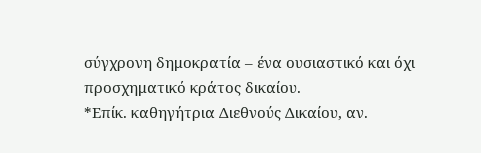σύγχρονη δημοκρατία – ένα ουσιαστικό και όχι προσχηματικό κράτος δικαίου.
*Επίκ. καθηγήτρια Διεθνούς Δικαίου, αν.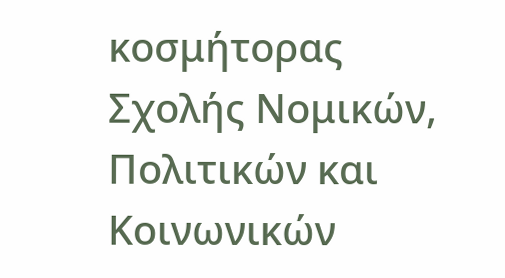κοσμήτορας Σχολής Νομικών, Πολιτικών και Κοινωνικών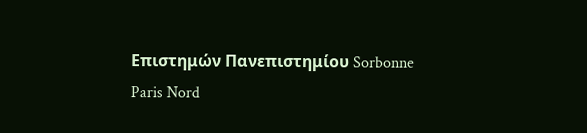Επιστημών Πανεπιστημίου Sorbonne Paris Nord